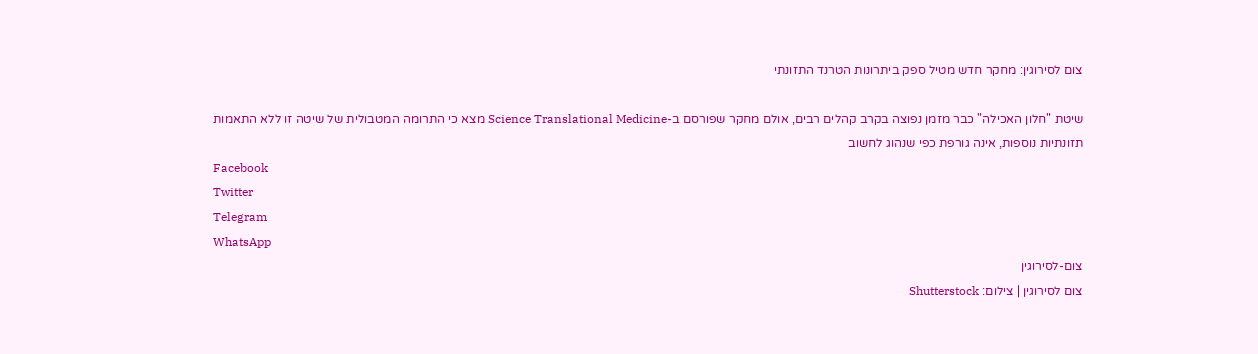צום לסירוגין: מחקר חדש מטיל ספק ביתרונות הטרנד התזונתי

שיטת "חלון האכילה" כבר מזמן נפוצה בקרב קהלים רבים, אולם מחקר שפורסם ב-Science Translational Medicine מצא כי התרומה המטבולית של שיטה זו ללא התאמות תזונתיות נוספות, אינה גורפת כפי שנהוג לחשוב
Facebook
Twitter
Telegram
WhatsApp
צום-לסירוגין
צום לסירוגין | צילום: Shutterstock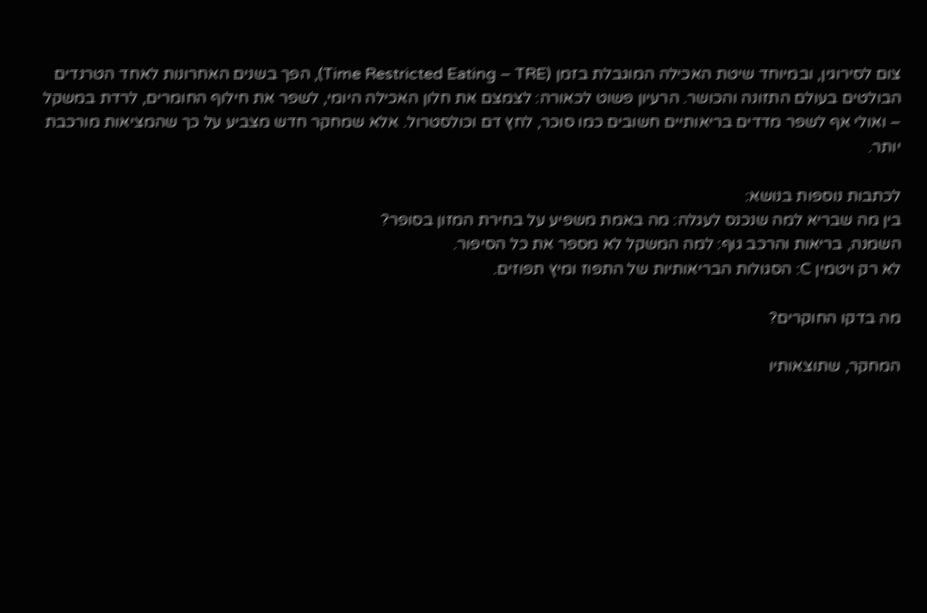צום לסירוגין, ובמיוחד שיטת האכילה המוגבלת בזמן (Time Restricted Eating – TRE), הפך בשנים האחרונות לאחד הטרנדים הבולטים בעולם התזונה והכושר. הרעיון פשוט לכאורה: לצמצם את חלון האכילה היומי, לשפר את חילוף החומרים, לרדת במשקל – ואולי אף לשפר מדדים בריאותיים חשובים כמו סוכר, לחץ דם וכולסטרול. אלא שמחקר חדש מצביע על כך שהמציאות מורכבת יותר.

לכתבות נוספות בנושא:
בין מה שבריא למה שנכנס לעגלה: מה באמת משפיע על בחירת המזון בסופר?
השמנה, בריאות והרכב גוף: למה המשקל לא מספר את כל הסיפור.
לא רק ויטמין C: הסגולות הבריאותיות של התפוז ומיץ תפוזים.

מה בדקו החוקרים?

המחקר, שתוצאותיו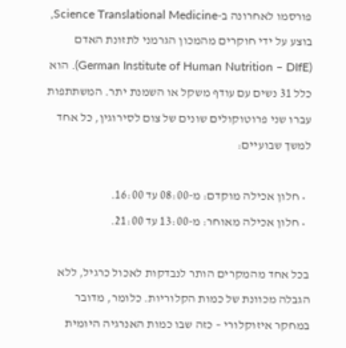פורסמו לאחרונה ב-Science Translational Medicine, בוצע על ידי חוקרים מהמכון הגרמני לתזונת האדם (German Institute of Human Nutrition – DIfE). הוא כלל 31 נשים עם עודף משקל או השמנת יתר. המשתתפות עברו שני פרוטוקולים שונים של צום לסירוגין, כל אחד למשך שבועיים:

  • חלון אכילה מוקדם: מ-08:00 עד 16:00.
  • חלון אכילה מאוחר: מ-13:00 עד 21:00.

בכל אחד מהמקרים הותר לנבדקות לאכול כרגיל, ללא הגבלה מכוונת של כמות הקלוריות. כלומר, מדובר במחקר איזוקלורי – כזה שבו כמות האנרגיה היומית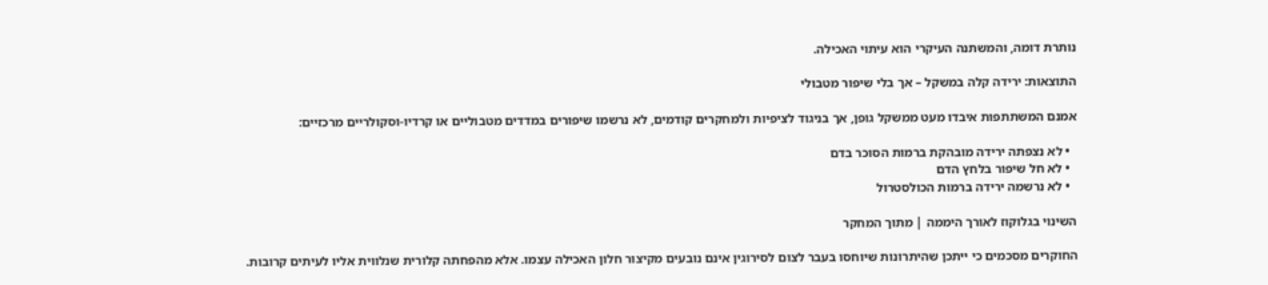נותרת דומה, והמשתנה העיקרי הוא עיתוי האכילה.

התוצאות: ירידה קלה במשקל – אך בלי שיפור מטבולי

אמנם המשתתפות איבדו מעט ממשקל גופן, אך בניגוד לציפיות ולמחקרים קודמים, לא נרשמו שיפורים במדדים מטבוליים או קרדיו-וסקולריים מרכזיים:

  • לא נצפתה ירידה מובהקת ברמות הסוכר בדם
  • לא חל שיפור בלחץ הדם
  • לא נרשמה ירידה ברמות הכולסטרול

השינוי בגלוקוז לאורך היממה | מתוך המחקר

החוקרים מסכמים כי ייתכן שהיתרונות שיוחסו בעבר לצום לסירוגין אינם נובעים מקיצור חלון האכילה עצמו. אלא מהפחתה קלורית שנלווית אליו לעיתים קרובות.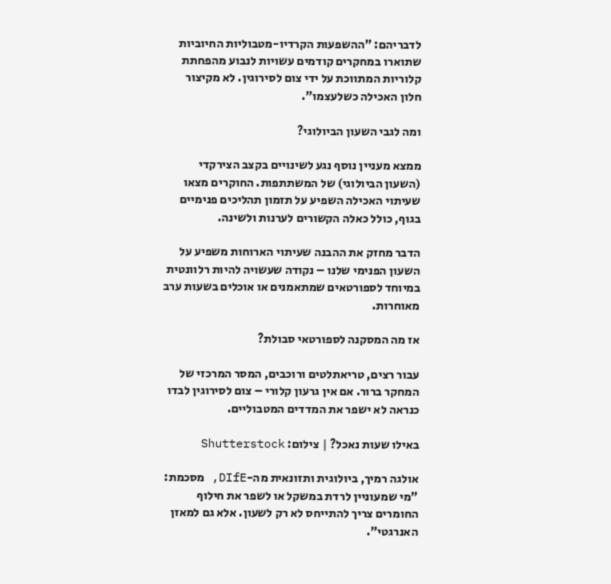לדבריהם: "ההשפעות הקרדיו-מטבוליות החיוביות שתוארו במחקרים קודמים עשויות לנבוע מהפחתת קלוריות המתווכת על ידי צום לסירוגין. לא מקיצור חלון האכילה כשלעצמו".

ומה לגבי השעון הביולוגי?

ממצא מעניין נוסף נגע לשינויים בקצב הצירקדי (השעון הביולוגי) של המשתתפות. החוקרים מצאו שעיתוי האכילה השפיע על תזמון תהליכים פנימיים בגוף, כולל כאלה הקשורים לערנות ולשינה.

הדבר מחזק את ההבנה שעיתוי הארוחות משפיע על השעון הפנימי שלנו – נקודה שעשויה להיות רלוונטית במיוחד לספורטאים שמתאמנים או אוכלים בשעות ערב מאוחרות.

אז מה המסקנה לספורטאי סבולת?

עבור רצים, טריאתלטים ורוכבים, המסר המרכזי של המחקר ברור. אם אין גרעון קלורי – צום לסירוגין לבדו כנראה לא ישפר את המדדים המטבוליים.

באילו שעות נאכל? | צילום: Shutterstock

אולגה רמיך, ביולוגית ותזונאית מה-DIfE, מסכמת: "מי שמעוניין לרדת במשקל או לשפר את חילוף החומרים צריך להתייחס לא רק לשעון. אלא גם למאזן האנרגטי".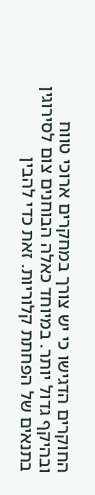החוקרים הדגישו כי יש צורך במחקרים ארוכי טווח ובהיקף גדול יותר. במיוחד כאלה הבוחנים צום לסירוגין בתנאים של הפחתת קלוריות. זאת כדי להבין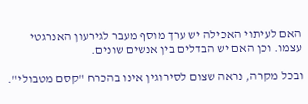האם לעיתוי האכילה יש ערך מוסף מעבר לגירעון האנרגטי עצמו. וכן האם יש הבדלים בין אנשים שונים.

ובכל מקרה, נראה שצום לסירוגין אינו בהכרח "קסם מטבולי".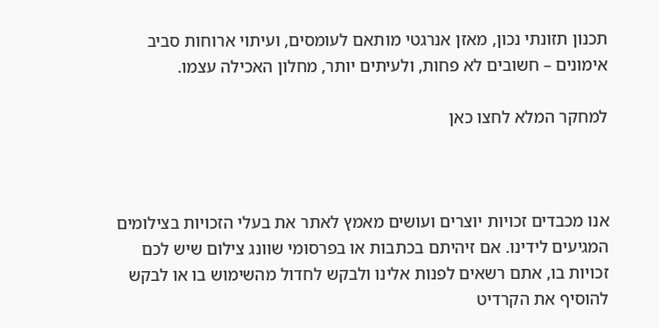תכנון תזונתי נכון, מאזן אנרגטי מותאם לעומסים, ועיתוי ארוחות סביב אימונים – חשובים לא פחות, ולעיתים יותר, מחלון האכילה עצמו.

למחקר המלא לחצו כאן



אנו מכבדים זכויות יוצרים ועושים מאמץ לאתר את בעלי הזכויות בצילומים המגיעים לידינו. אם זיהיתם בכתבות או בפרסומי שוונג צילום שיש לכם זכויות בו, אתם רשאים לפנות אלינו ולבקש לחדול מהשימוש בו או לבקש להוסיף את הקרדיט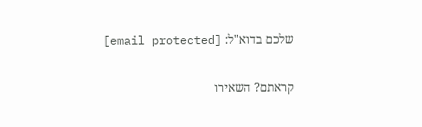שלכם בדוא"ל: [email protected]

קראתם? השאירו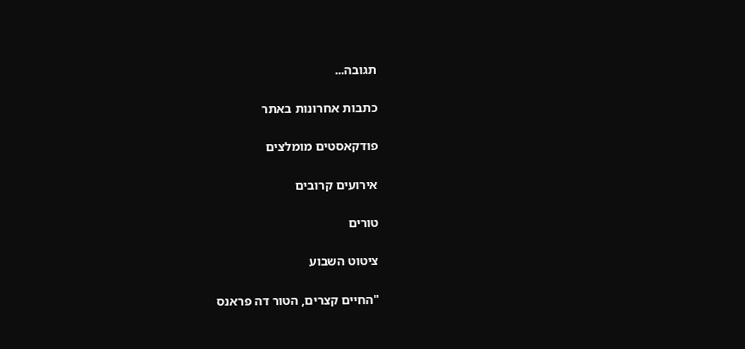תגובה...

כתבות אחרונות באתר

פודקאסטים מומלצים

אירועים קרובים

טורים

ציטוט השבוע

"החיים קצרים, הטור דה פראנס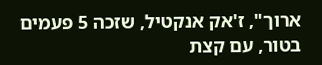ארוך", ז'אק אנקטיל, שזכה 5 פעמים בטור, עם קצת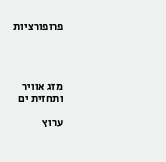פרופורציות




מזג אוויר ותחזית ים

ערוץ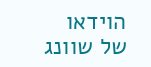הוידאו של שוונג